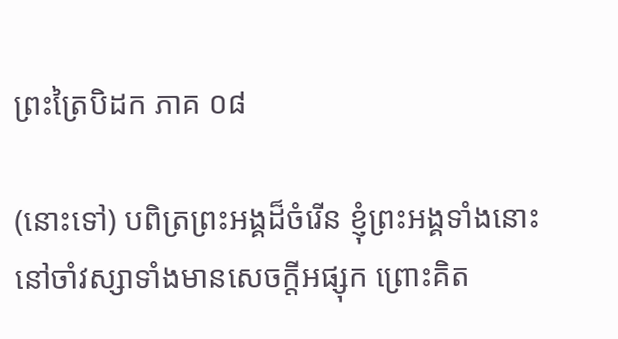ព្រះត្រៃបិដក ភាគ ០៨

(នោះទៅ) បពិត្រព្រះអង្គដ៏ចំរើន ខ្ញុំព្រះអង្គទាំងនោះ នៅចាំវស្សាទាំងមានសេចក្តីអផ្សុក ព្រោះគិត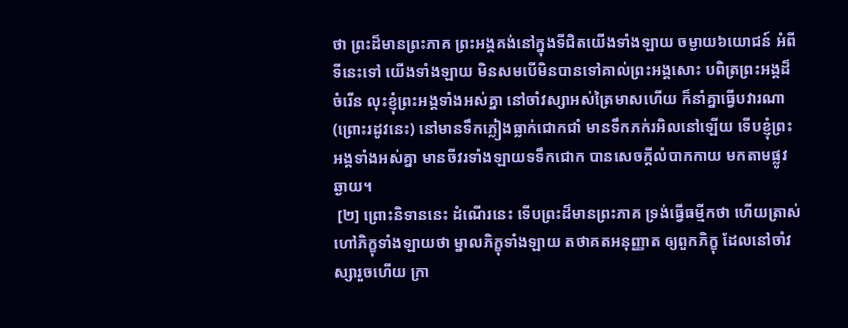ថា ព្រះដ៏មានព្រះភាគ ព្រះអង្គគង់នៅក្នុងទីជិតយើងទាំងឡាយ ចម្ងាយ៦យោជន៍ អំពីទីនេះទៅ យើងទាំងឡាយ មិនសមបើមិនបានទៅគាល់ព្រះអង្គសោះ បពិត្រព្រះអង្គដ៏ចំរើន លុះខ្ញុំព្រះអង្គទាំងអស់គ្នា នៅចាំវស្សាអស់ត្រៃមាសហើយ ក៏នាំគ្នាធ្វើបវារណា (ព្រោះរដូវនេះ) នៅមានទឹកភ្លៀងធ្លាក់ជោកជាំ មានទឹកភក់រអិលនៅឡើយ ទើបខ្ញុំព្រះអង្គទាំងអស់គ្នា មានចីវរទាំងឡាយទទឹកជោក បានសេចក្តីលំបាកកាយ មកតាមផ្លូវឆ្ងាយ។
 [២] ព្រោះនិទាននេះ ដំណើរនេះ ទើបព្រះដ៏មានព្រះភាគ ទ្រង់ធ្វើធម្មីកថា ហើយត្រាស់ហៅភិក្ខុទាំងឡាយថា ម្នាលភិក្ខុទាំងឡាយ តថាគតអនុញ្ញាត ឲ្យពួកភិក្ខុ ដែលនៅចាំវស្សារួចហើយ ក្រា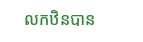លកឋិនបាន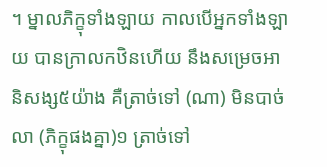។ ម្នាលភិក្ខុទាំងឡាយ កាលបើអ្នកទាំងឡាយ បានក្រាលកឋិនហើយ នឹងសម្រេចអានិសង្ស៥យ៉ាង គឺត្រាច់ទៅ (ណា) មិនបាច់លា (ភិក្ខុផងគ្នា)១ ត្រាច់ទៅ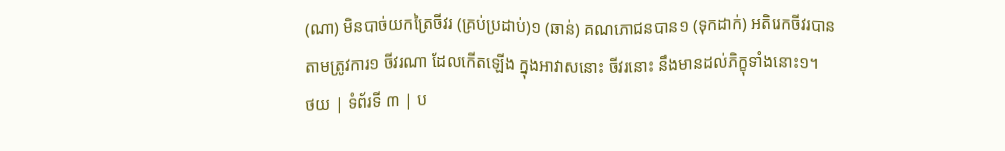(ណា) មិនបាច់យកត្រៃចីវរ (គ្រប់ប្រដាប់)១ (ឆាន់) គណភោជនបាន១ (ទុកដាក់) អតិរេកចីវរបានតាមត្រូវការ១ ចីវរណា ដែលកើតឡើង ក្នុងអាវាសនោះ ចីវរនោះ នឹងមានដល់ភិក្ខុទាំងនោះ១។
ថយ | ទំព័រទី ៣ | ប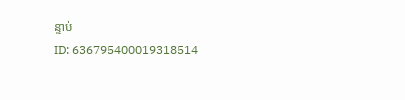ន្ទាប់
ID: 636795400019318514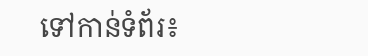ទៅកាន់ទំព័រ៖